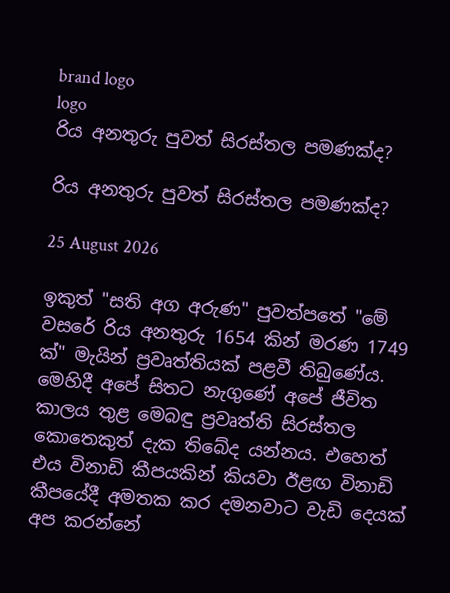brand logo
logo
රිය අනතුරු පුවත් සිරස්තල පමණක්ද?

රිය අනතුරු පුවත් සිරස්තල පමණක්ද?

25 August 2026

ඉකුත් "සති අග අරුණ" පුවත්පතේ "මේ වසරේ රිය අනතුරු 1654 කින් මරණ 1749 ක්" මැයින් ප්‍රවෘත්තියක් පළවී තිබුණේය. මෙහිදී අපේ සිතට නැගුණේ අපේ ජීවිත කාලය තුළ මෙබඳු ප්‍රවෘත්ති සිරස්තල කොතෙකුත් දැක තිබේද යන්නය. එහෙත් එය විනාඩි කීපයකින් කියවා ඊළඟ විනාඩි කීපයේදී අමතක කර දමනවාට වැඩි දෙයක් අප කරන්නේ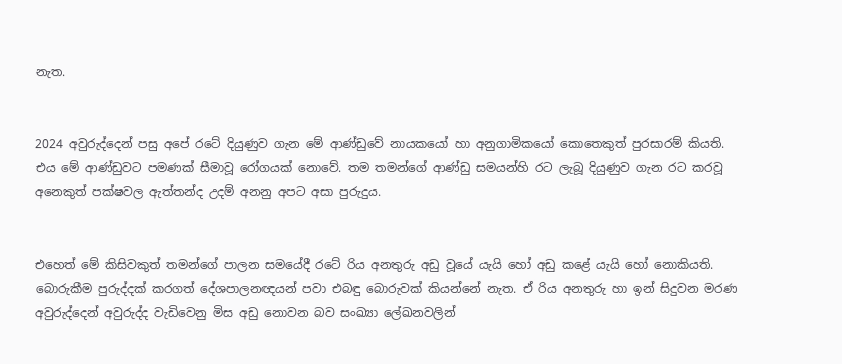නැත.


2024 අවුරුද්දෙන් පසු අපේ රටේ දියුණුව ගැන මේ ආණ්ඩුවේ නායකයෝ හා අනුගාමිකයෝ කොතෙකුත් පුරසාරම් කියති. එය මේ ආණ්ඩුවට පමණක් සීමාවූ රෝගයක් නොවේ. තම තමන්ගේ ආණ්ඩු සමයන්හි රට ලැබූ දියුණුව ගැන රට කරවූ අනෙකුත් පක්ෂවල ඇත්තන්ද උදම් අනනු අපට අසා පුරුදුය.


එහෙත් මේ කිසිවකුත් තමන්ගේ පාලන සමයේදී රටේ රිය අනතුරු අඩු වූයේ යැයි හෝ අඩු කළේ යැයි හෝ නොකියති. බොරුකීම පුරුද්දක් කරගත් දේශපාලනඥයන් පවා එබඳු බොරුවක් කියන්නේ නැත. ඒ රිය අනතුරු හා ඉන් සිදුවන මරණ අවුරුද්දෙන් අවුරුද්ද වැඩිවෙනු මිස අඩු නොවන බව සංඛ්‍යා ලේඛනවලින්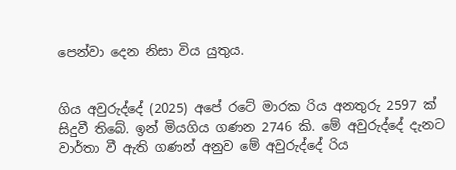පෙන්වා දෙන නිසා විය යුතුය.


ගිය අවුරුද්දේ (2025) අපේ රටේ මාරක රිය අනතුරු 2597 ක් සිදුවී තිබේ. ඉන් මියගිය ගණන 2746 කි. මේ අවුරුද්දේ දැනට වාර්තා වී ඇති ගණන් අනුව මේ අවුරුද්දේ රිය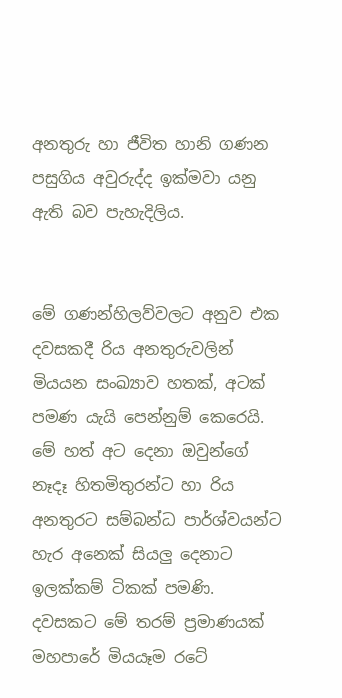අනතුරු හා ජීවිත හානි ගණන පසුගිය අවුරුද්ද ඉක්මවා යනු ඇති බව පැහැදිලිය.


මේ ගණන්හිලව්වලට අනුව එක දවසකදී රිය අනතුරුවලින් මියයන සංඛ්‍යාව හතක්, අටක් පමණ යැයි පෙන්නුම් කෙරෙයි. මේ හත් අට දෙනා ඔවුන්ගේ නෑදෑ හිතමිතුරන්ට හා රිය අනතුරට සම්බන්ධ පාර්ශ්වයන්ට හැර අනෙක් සියලු දෙනාට ඉලක්කම් ටිකක් පමණි. දවසකට මේ තරම් ප්‍රමාණයක් මහපාරේ මියයෑම රටේ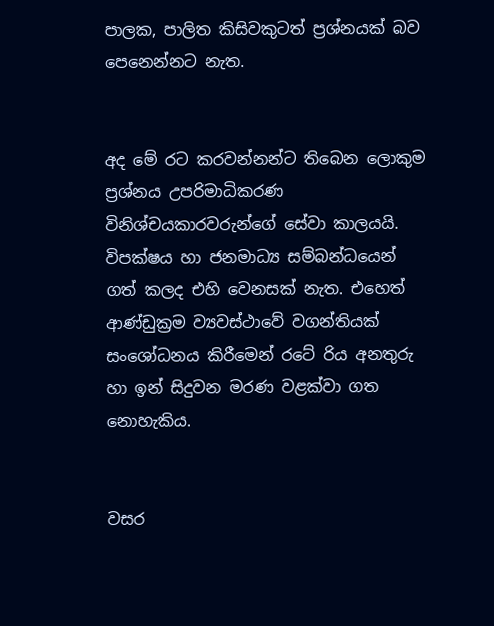පාලක, පාලිත කිසිවකුටත් ප්‍රශ්නයක් බව පෙනෙන්නට නැත.


අද මේ රට කරවන්නන්ට තිබෙන ලොකුම ප්‍රශ්නය උපරිමාධිකරණ විනිශ්චයකාරවරුන්ගේ සේවා කාලයයි. විපක්ෂය හා ජනමාධ්‍ය සම්බන්ධයෙන් ගත් කලද එහි වෙනසක් නැත. එහෙත් ආණ්ඩුක්‍රම ව්‍යවස්ථාවේ වගන්තියක් සංශෝධනය කිරීමෙන් රටේ රිය අනතුරු හා ඉන් සිදුවන මරණ වළක්වා ගත නොහැකිය.


වසර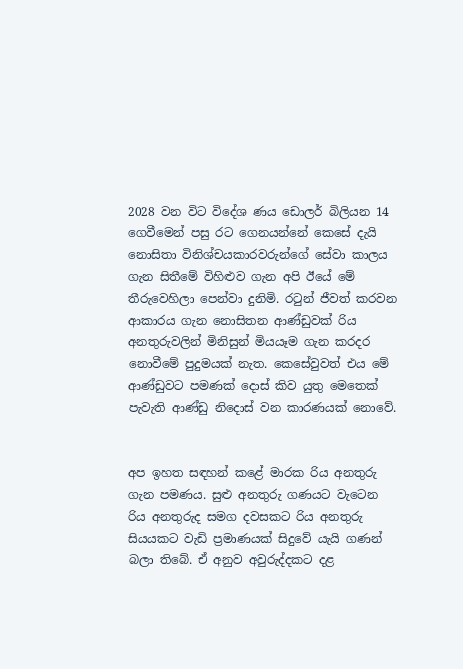2028 වන විට විදේශ ණය ඩොලර් බිලියන 14 ගෙවීමෙන් පසු රට ගෙනයන්නේ කෙසේ දැයි නොසිතා විනිශ්චයකාරවරුන්ගේ සේවා කාලය ගැන සිතීමේ විහිළුව ගැන අපි ඊයේ මේ තීරුවෙහිලා පෙන්වා දුනිමි. රටුන් ජීවත් කරවන ආකාරය ගැන නොසිතන ආණ්ඩුවක් රිය අනතුරුවලින් මිනිසුන් මියයෑම ගැන කරදර නොවීමේ පුදුමයක් නැත. කෙසේවුවත් එය මේ ආණ්ඩුවට පමණක් දොස් කිව යුතු මෙතෙක් පැවැති ආණ්ඩු නිදොස් වන කාරණයක් නොවේ.


අප ඉහත සඳහන් කළේ මාරක රිය අනතුරු ගැන පමණය. සුළු අනතුරු ගණයට වැටෙන රිය අනතුරුද සමග දවසකට රිය අනතුරු සියයකට වැඩි ප්‍රමාණයක් සිදුවේ යැයි ගණන් බලා තිබේ. ඒ අනුව අවුරුද්දකට දළ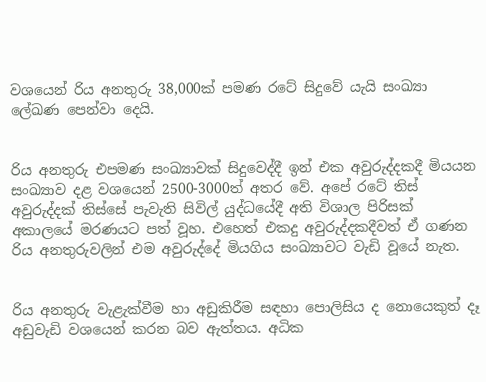වශයෙන් රිය අනතුරු 38,000ක් පමණ රටේ සිදුවේ යැයි සංඛ්‍යා ලේඛණ පෙන්වා දෙයි.


රිය අනතුරු එපමණ සංඛ්‍යාවක් සිදුවෙද්දී ඉන් එක අවුරුද්දකදී මියයන සංඛ්‍යාව දළ වශයෙන් 2500-3000ත් අතර වේ. අපේ රටේ තිස් අවුරුද්දක් තිස්සේ පැවැති සිවිල් යුද්ධයේදී අති විශාල පිරිසක් අකාලයේ මරණයට පත් වූහ. එහෙත් එකදු අවුරුද්දකදීවත් ඒ ගණන රිය අනතුරුවලින් එම අවුරුද්දේ මියගිය සංඛ්‍යාවට වැඩි වූයේ නැත.


රිය අනතුරු වැළැක්වීම හා අඩුකිරීම සඳහා පොලිසිය ද නොයෙකුත් දෑ අඩුවැඩි වශයෙන් කරන බව ඇත්තය. අධික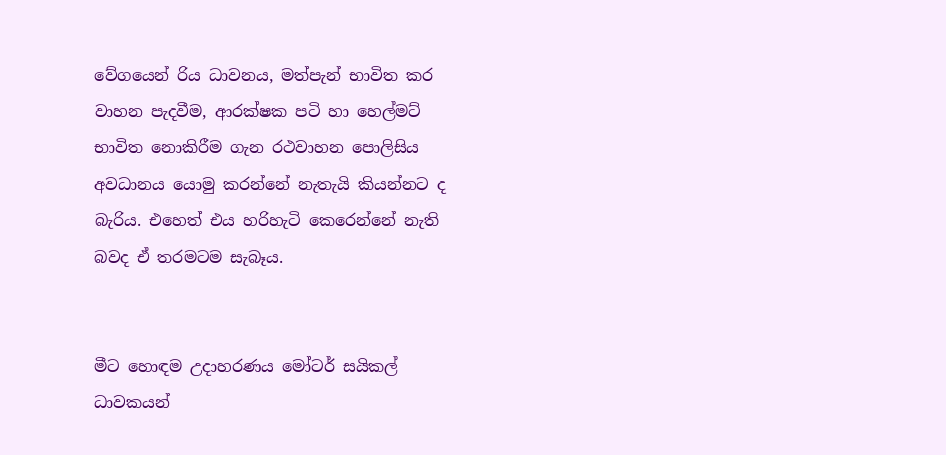වේගයෙන් රිය ධාවනය, මත්පැන් භාවිත කර වාහන පැදවීම, ආරක්ෂක පටි හා හෙල්මට් භාවිත නොකිරීම ගැන රථවාහන පොලිසිය අවධානය යොමු කරන්නේ නැතැයි කියන්නට ද බැරිය. එහෙත් එය හරිහැටි කෙරෙන්නේ නැති බවද ඒ තරමටම සැබෑය.


මීට හොඳම උදාහරණය මෝටර් සයිකල් ධාවකයන්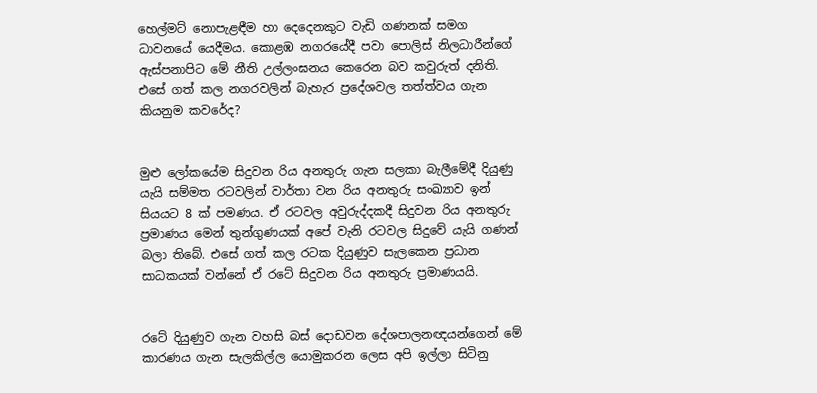හෙල්මට් නොපැළඳීම හා දෙදෙනකුට වැඩි ගණනක් සමග ධාවනයේ යෙදීමය. කොළඹ නගරයේදී පවා පොලිස් නිලධාරීන්ගේ ඇස්පනාපිට මේ නීති උල්ලංඝනය කෙරෙන බව කවුරුත් දනිති. එසේ ගත් කල නගරවලින් බැහැර ප්‍රදේශවල තත්ත්වය ගැන කියනුම කවරේද?


මුළු ලෝකයේම සිදුවන රිය අනතුරු ගැන සලකා බැලීමේදී දියුණු යැයි සම්මත රටවලින් වාර්තා වන රිය අනතුරු සංඛ්‍යාව ඉන් සියයට 8 ක් පමණය. ඒ රටවල අවුරුද්දකදී සිදුවන රිය අනතුරු ප්‍රමාණය මෙන් තුන්ගුණයක් අපේ වැනි රටවල සිදුවේ යැයි ගණන් බලා තිබේ. එසේ ගත් කල රටක දියුණුව සැලකෙන ප්‍රධාන සාධකයක් වන්නේ ඒ රටේ සිදුවන රිය අනතුරු ප්‍රමාණයයි.


රටේ දියුණුව ගැන වහසි බස් දොඩවන දේශපාලනඥයන්ගෙන් මේ කාරණය ගැන සැලකිල්ල යොමුකරන ලෙස අපි ඉල්ලා සිටිනු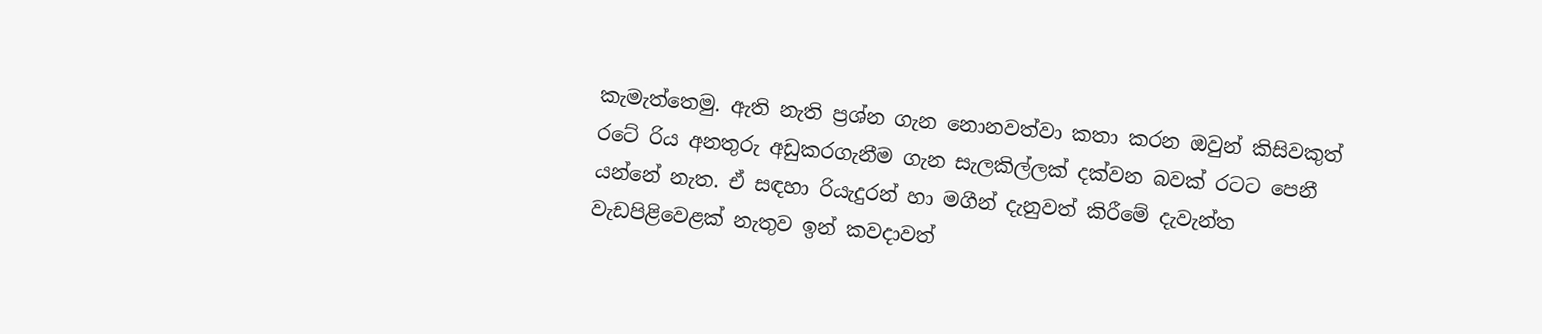කැමැත්තෙමු. ඇති නැති ප්‍රශ්න ගැන නොනවත්වා කතා කරන ඔවුන් කිසිවකුත් රටේ රිය අනතුරු අඩුකරගැනීම ගැන සැලකිල්ලක් දක්වන බවක් රටට පෙනී යන්නේ නැත. ඒ සඳහා රියැදුරන් හා මගීන් දැනුවත් කිරීමේ දැවැන්ත වැඩපිළිවෙළක් නැතුව ඉන් කවදාවත්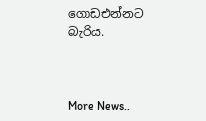ගොඩඑන්නට බැරිය.



More News..